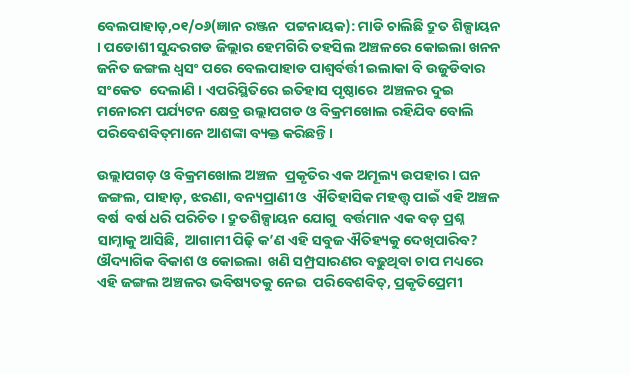ବେଲପାହାଡ଼,୦୧/୦୬(ଜ୍ଞାନ ରଞ୍ଜନ  ପଟ୍ଟନାୟକ): ମାଡି ଚାଲିଛି ଦ୍ରୁତ ଶିଳ୍ପାୟନ । ପଡୋଶୀ ସୁନ୍ଦରଗଡ ଜିଲ୍ଲାର ହେମଗିରି ତହସିଲ ଅଞ୍ଚଳରେ କୋଇଲା ଖନନ  ଜନିତ ଜଙ୍ଗଲ ଧ୍ୱସଂ ପରେ ବେଲପାହାଡ ପାଶ୍ୱର୍ବର୍ତ୍ତୀ ଇଲାକା ବି ଉଜୁଡିବାର ସଂକେତ  ଦେଲାଣି । ଏପରିସ୍ଥିତିରେ ଇତିହାସ ପୃଷ୍ଠାରେ  ଅଞ୍ଚଳର ଦୁଇ ମନୋରମ ପର୍ଯ୍ୟଟନ କ୍ଷେତ୍ର ଉଲ୍ଲାପଗଡ ଓ ବିକ୍ରମଖୋଲ ରହିଯିବ ବୋଲି  ପରିବେଶବିତ୍‌ମାନେ ଆଶଙ୍କା ବ୍ୟକ୍ତ କରିଛନ୍ତି ।

ଉଲ୍ଲାପଗଡ଼ ଓ ବିକ୍ରମଖୋଲ ଅଞ୍ଚଳ  ପ୍ରକୃତିର ଏକ ଅମୂଲ୍ୟ ଉପହାର । ଘନ  ଜଙ୍ଗଲ, ପାହାଡ଼, ଝରଣା, ବନ୍ୟପ୍ରାଣୀ ଓ  ଐତିହାସିକ ମହତ୍ତ୍ୱ ପାଇଁ ଏହି ଅଞ୍ଚଳ ବର୍ଷ  ବର୍ଷ ଧରି ପରିଚିତ । ଦ୍ରୁତଶିଳ୍ପାୟନ ଯୋଗୁ  ବର୍ତ୍ତମାନ ଏକ ବଡ଼ ପ୍ରଶ୍ନ ସାମ୍ନାକୁ ଆସିଛି,  ଆଗାମୀ ପିଢ଼ି କ’ଣ ଏହି ସବୁଜ ଐତିହ୍ୟକୁ ଦେଖିପାରିବ? ଔଦ୍ୟାଗିକ ବିକାଶ ଓ କୋଇଲା  ଖଣି ସମ୍ପ୍ରସାରଣର ବଢ଼ୁଥିବା ଚାପ ମଧ୍ୟରେ  ଏହି ଜଙ୍ଗଲ ଅଞ୍ଚଳର ଭବିଷ୍ୟତକୁ ନେଇ  ପରିବେଶବିତ୍‌, ପ୍ରକୃତିପ୍ରେମୀ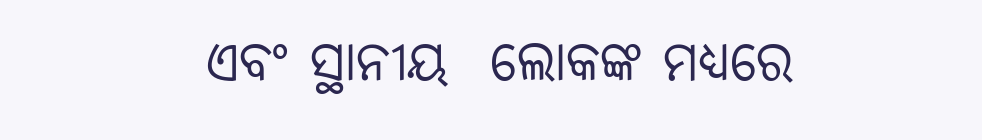ଏବଂ ସ୍ଥାନୀୟ  ଲୋକଙ୍କ ମଧ୍ୟରେ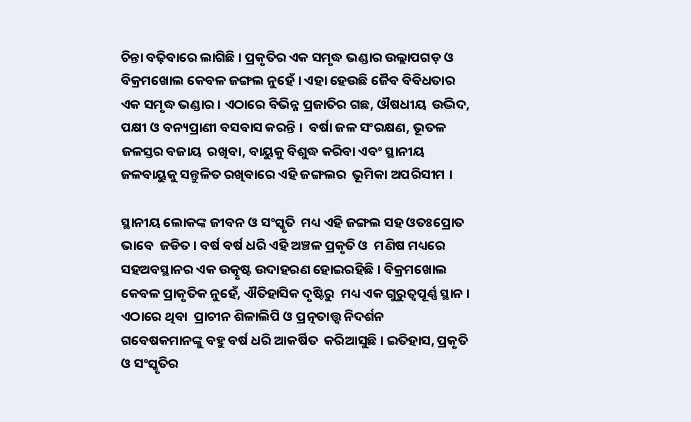ଚିନ୍ତା ବଢ଼ିବାରେ ଲାଗିଛି । ପ୍ରକୃତିର ଏକ ସମୃଦ୍ଧ ଭଣ୍ଡାର ଉଲ୍ଲାପଗଡ଼ ଓ  ବିକ୍ରମଖୋଲ କେବଳ ଜଙ୍ଗଲ ନୁହେଁ । ଏହା ହେଉଛି ଜୈବ ବିବିଧତାର ଏକ ସମୃଦ୍ଧ ଭଣ୍ଡାର । ଏଠାରେ ବିଭିନ୍ନ ପ୍ରଜାତିର ଗଛ, ଔଷଧୀୟ  ଉଦ୍ଭିଦ, ପକ୍ଷୀ ଓ ବନ୍ୟପ୍ରାଣୀ ବସବାସ କରନ୍ତି ।  ବର୍ଷା ଜଳ ସଂରକ୍ଷଣ, ଭୂତଳ ଜଳସ୍ତର ବଜାୟ  ରଖିବା, ବାୟୁକୁ ବିଶୁଦ୍ଧ କରିବା ଏବଂ ସ୍ଥାନୀୟ  ଜଳବାୟୁକୁ ସନ୍ତୁଳିତ ରଖିବାରେ ଏହି ଜଙ୍ଗଲର  ଭୂମିକା ଅପରିସୀମ ।

ସ୍ଥାନୀୟ ଲୋକଙ୍କ ଜୀବନ ଓ ସଂସ୍କୃତି  ମଧ୍ୟ ଏହି ଜଙ୍ଗଲ ସହ ଓତଃପ୍ରୋତ ଭାବେ  ଜଡିତ । ବର୍ଷ ବର୍ଷ ଧରି ଏହି ଅଞ୍ଚଳ ପ୍ରକୃତି ଓ  ମଣିଷ ମଧ୍ୟରେ ସହଅବସ୍ଥାନର ଏକ ଉତ୍କୃଷ୍ଟ ଉଦାହରଣ ହୋଇରହିଛି । ବିକ୍ରମଖୋଲ  କେବଳ ପ୍ରାକୃତିକ ନୁହେଁ, ଐତିହାସିକ ଦୃଷ୍ଟିରୁ  ମଧ୍ୟ ଏକ ଗୁରୁତ୍ୱପୂର୍ଣ୍ଣ ସ୍ଥାନ । ଏଠାରେ ଥିବା  ପ୍ରାଚୀନ ଶିଳାଲିପି ଓ ପ୍ରତ୍ନତାତ୍ତ୍ୱ ନିଦର୍ଶନ  ଗବେଷକମାନଙ୍କୁ ବହୁ ବର୍ଷ ଧରି ଆକର୍ଷିତ  କରିଆସୁଛି । ଇତିହାସ, ପ୍ରକୃତି ଓ ସଂସ୍କୃତିର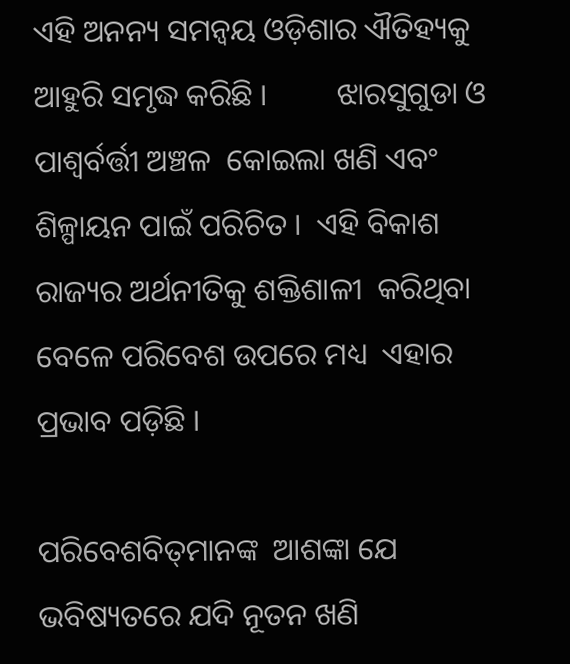ଏହି ଅନନ୍ୟ ସମନ୍ୱୟ ଓଡ଼ିଶାର ଐତିହ୍ୟକୁ  ଆହୁରି ସମୃଦ୍ଧ କରିଛି ।         ଝାରସୁଗୁଡା ଓ ପାଶ୍ୱର୍ବର୍ତ୍ତୀ ଅଞ୍ଚଳ  କୋଇଲା ଖଣି ଏବଂ ଶିଳ୍ପାୟନ ପାଇଁ ପରିଚିତ ।  ଏହି ବିକାଶ ରାଜ୍ୟର ଅର୍ଥନୀତିକୁ ଶକ୍ତିଶାଳୀ  କରିଥିବା ବେଳେ ପରିବେଶ ଉପରେ ମଧ୍ୟ  ଏହାର ପ୍ରଭାବ ପଡ଼ିଛି ।

ପରିବେଶବିତ୍‌ମାନଙ୍କ  ଆଶଙ୍କା ଯେ ଭବିଷ୍ୟତରେ ଯଦି ନୂତନ ଖଣି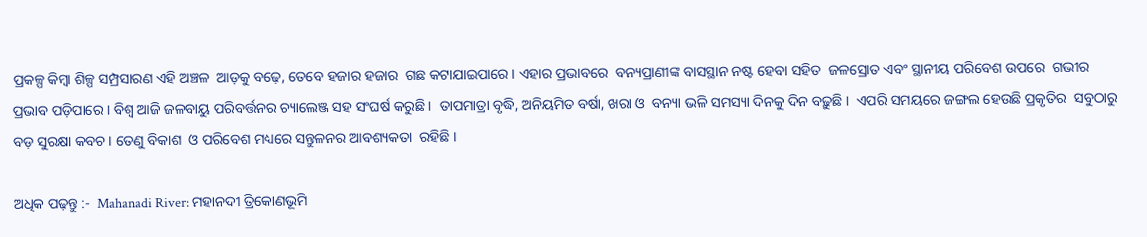ପ୍ରକଳ୍ପ କିମ୍ବା ଶିଳ୍ପ ସମ୍ପ୍ରସାରଣ ଏହି ଅଞ୍ଚଳ  ଆଡ଼କୁ ବଢ଼େ, ତେବେ ହଜାର ହଜାର  ଗଛ କଟାଯାଇପାରେ । ଏହାର ପ୍ରଭାବରେ  ବନ୍ୟପ୍ରାଣୀଙ୍କ ବାସସ୍ଥାନ ନଷ୍ଟ ହେବା ସହିତ  ଜଳସ୍ରୋତ ଏବଂ ସ୍ଥାନୀୟ ପରିବେଶ ଉପରେ  ଗଭୀର ପ୍ରଭାବ ପଡ଼ିପାରେ । ବିଶ୍ୱ ଆଜି ଜଳବାୟୁ ପରିବର୍ତ୍ତନର ଚ୍ୟାଲେଞ୍ଜ ସହ ସଂଘର୍ଷ କରୁଛି ।  ତାପମାତ୍ରା ବୃଦ୍ଧି, ଅନିୟମିତ ବର୍ଷା, ଖରା ଓ  ବନ୍ୟା ଭଳି ସମସ୍ୟା ଦିନକୁ ଦିନ ବଢ଼ୁଛି ।  ଏପରି ସମୟରେ ଜଙ୍ଗଲ ହେଉଛି ପ୍ରକୃତିର  ସବୁଠାରୁ ବଡ଼ ସୁରକ୍ଷା କବଚ । ତେଣୁ ବିକାଶ  ଓ ପରିବେଶ ମଧ୍ୟରେ ସନ୍ତୁଳନର ଆବଶ୍ୟକତା  ରହିଛି ।

ଅଧିକ ପଢ଼ନ୍ତୁ :-  Mahanadi River: ମହାନଦୀ ତ୍ରିକୋଣଭୂମି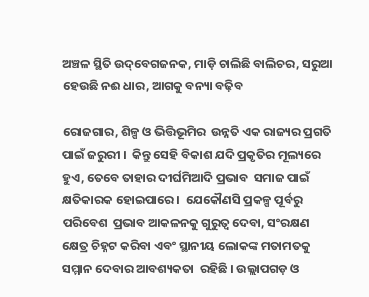ଅଞ୍ଚଳ ସ୍ଥିତି ଉଦ୍‌ବେଗଜନକ, ମାଡ଼ି ଚାଲିଛି ବାଲିଚର, ସରୁଆ ହେଉଛି ନଈ ଧାର, ଆଗକୁ ବନ୍ୟା ବଢ଼ିବ

ରୋଜଗାର, ଶିଳ୍ପ ଓ ଭିତ୍ତିଭୂମିର  ଉନ୍ନତି ଏକ ରାଜ୍ୟର ପ୍ରଗତି ପାଇଁ ଜରୁରୀ ।  କିନ୍ତୁ ସେହି ବିକାଶ ଯଦି ପ୍ରକୃତିର ମୂଲ୍ୟରେ  ହୁଏ, ତେବେ ତାହାର ଦୀର୍ଘମିଆଦି ପ୍ରଭାବ  ସମାଜ ପାଇଁ କ୍ଷତିକାରକ ହୋଇପାରେ ।  ଯେକୌଣସି ପ୍ରକଳ୍ପ ପୂର୍ବରୁ ପରିବେଶ  ପ୍ରଭାବ ଆକଳନକୁ ଗୁରୁତ୍ୱ ଦେବା, ସଂରକ୍ଷଣ  କ୍ଷେତ୍ର ଚିହ୍ନଟ କରିବା ଏବଂ ସ୍ଥାନୀୟ ଲୋକଙ୍କ ମତାମତକୁ ସମ୍ମାନ ଦେବାର ଆବଶ୍ୟକତା  ରହିଛି । ଉଲ୍ଲାପଗଡ଼ ଓ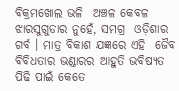ବିକ୍ରମଖୋଲ ଭଳି  ଅଞ୍ଚଳ କେବଳ ଝାରସୁଗୁଡାର ନୁହେଁ, ସମଗ୍ର  ଓଡ଼ିଶାର ଗର୍ବ । ମାତ୍ର ବିକାଶ ଯଜ୍ଞରେ ଏହି  ଜୈବ ବିବିଧତାର ଭଣ୍ଡାରର ଆହୁତି ଭବିଷ୍ୟତ  ପିଢି ପାଇଁ କେତେ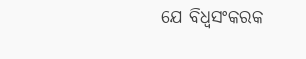ଯେ ବିଧ୍ୱସଂକରକ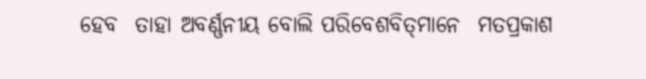ହେବ  ତାହା ଅବର୍ଣ୍ଣନୀୟ ବୋଲି ପରିବେଶବିତ୍‌ମାନେ  ମତପ୍ରକାଶ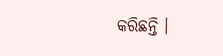କରିଛନ୍ତି ।